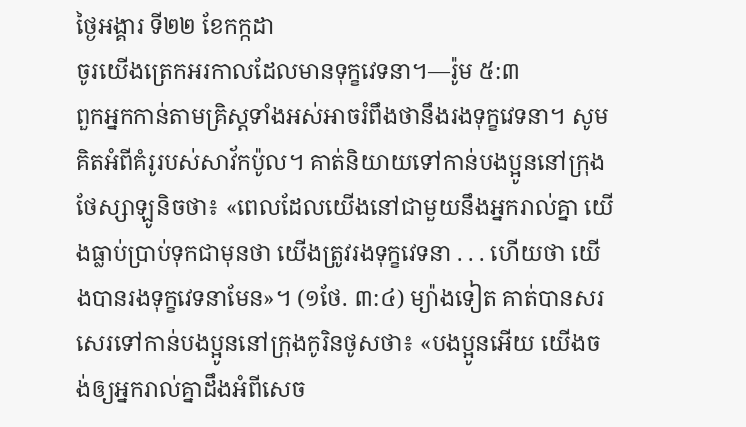ថ្ងៃអង្គារ ទី២២ ខែកក្កដា
ចូរយើងត្រេកអរកាលដែលមានទុក្ខវេទនា។—រ៉ូម ៥:៣
ពួកអ្នកកាន់តាមគ្រិស្តទាំងអស់អាចរំពឹងថានឹងរងទុក្ខវេទនា។ សូមគិតអំពីគំរូរបស់សាវ័កប៉ូល។ គាត់និយាយទៅកាន់បងប្អូននៅក្រុងថែស្សាឡូនិចថា៖ «ពេលដែលយើងនៅជាមួយនឹងអ្នករាល់គ្នា យើងធ្លាប់ប្រាប់ទុកជាមុនថា យើងត្រូវរងទុក្ខវេទនា . . . ហើយថា យើងបានរងទុក្ខវេទនាមែន»។ (១ថែ. ៣:៤) ម្យ៉ាងទៀត គាត់បានសរសេរទៅកាន់បងប្អូននៅក្រុងកូរិនថូសថា៖ «បងប្អូនអើយ យើងចង់ឲ្យអ្នករាល់គ្នាដឹងអំពីសេច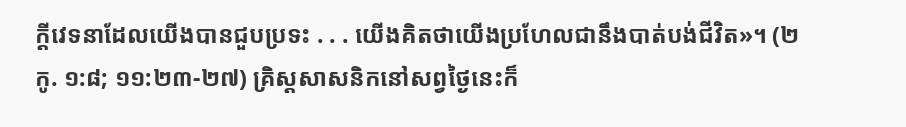ក្ដីវេទនាដែលយើងបានជួបប្រទះ . . . យើងគិតថាយើងប្រហែលជានឹងបាត់បង់ជីវិត»។ (២កូ. ១:៨; ១១:២៣-២៧) គ្រិស្តសាសនិកនៅសព្វថ្ងៃនេះក៏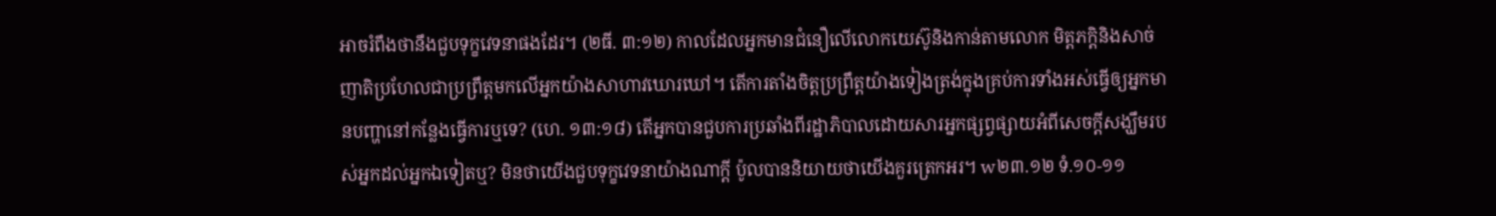អាចរំពឹងថានឹងជួបទុក្ខវេទនាផងដែរ។ (២ធី. ៣:១២) កាលដែលអ្នកមានជំនឿលើលោកយេស៊ូនិងកាន់តាមលោក មិត្តភក្ដិនិងសាច់ញាតិប្រហែលជាប្រព្រឹត្តមកលើអ្នកយ៉ាងសាហាវឃោរឃៅ។ តើការតាំងចិត្តប្រព្រឹត្តយ៉ាងទៀងត្រង់ក្នុងគ្រប់ការទាំងអស់ធ្វើឲ្យអ្នកមានបញ្ហានៅកន្លែងធ្វើការឬទេ? (ហេ. ១៣:១៨) តើអ្នកបានជួបការប្រឆាំងពីរដ្ឋាភិបាលដោយសារអ្នកផ្សព្វផ្សាយអំពីសេចក្ដីសង្ឃឹមរបស់អ្នកដល់អ្នកឯទៀតឬ? មិនថាយើងជួបទុក្ខវេទនាយ៉ាងណាក្ដី ប៉ូលបាននិយាយថាយើងគួរត្រេកអរ។ w២៣.១២ ទំ.១០-១១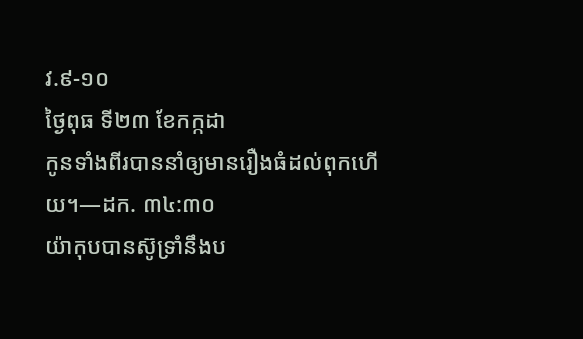វ.៩-១០
ថ្ងៃពុធ ទី២៣ ខែកក្កដា
កូនទាំងពីរបាននាំឲ្យមានរឿងធំដល់ពុកហើយ។—ដក. ៣៤:៣០
យ៉ាកុបបានស៊ូទ្រាំនឹងប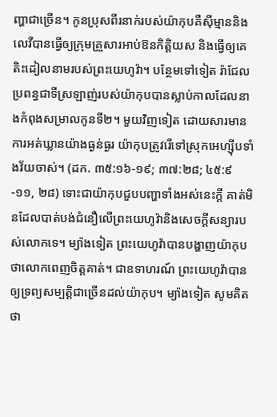ញ្ហាជាច្រើន។ កូនប្រុសពីរនាក់របស់យ៉ាកុបគឺស៊ីម្មាននិងលេវីបានធ្វើឲ្យក្រុមគ្រួសារអាប់ឱនកិត្តិយស និងធ្វើឲ្យគេតិះដៀលនាមរបស់ព្រះយេហូវ៉ា។ បន្ថែមទៅទៀត រ៉ាជែលប្រពន្ធជាទីស្រឡាញ់របស់យ៉ាកុបបានស្លាប់កាលដែលនាងកំពុងសម្រាលកូនទី២។ មួយវិញទៀត ដោយសារមានការអត់ឃ្លានយ៉ាងធ្ងន់ធ្ងរ យ៉ាកុបត្រូវរើទៅស្រុកអេហ្ស៊ីបទាំងវ័យចាស់។ (ដក. ៣៥:១៦-១៩; ៣៧:២៨; ៤៥:៩-១១, ២៨) ទោះជាយ៉ាកុបជួបបញ្ហាទាំងអស់នេះក្ដី គាត់មិនដែលបាត់បង់ជំនឿលើព្រះយេហូវ៉ានិងសេចក្ដីសន្យារបស់លោកទេ។ ម្យ៉ាងទៀត ព្រះយេហូវ៉ាបានបង្ហាញយ៉ាកុបថាលោកពេញចិត្តគាត់។ ជាឧទាហរណ៍ ព្រះយេហូវ៉ាបានឲ្យទ្រព្យសម្បត្តិជាច្រើនដល់យ៉ាកុប។ ម្យ៉ាងទៀត សូមគិតថា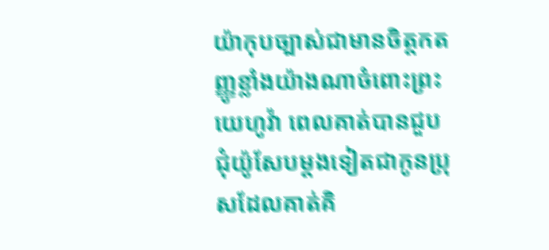យ៉ាកុបច្បាស់ជាមានចិត្តកតញ្ញូខ្លាំងយ៉ាងណាចំពោះព្រះយេហូវ៉ា ពេលគាត់បានជួបជុំយ៉ូសែបម្ដងទៀតជាកូនប្រុសដែលគាត់គិ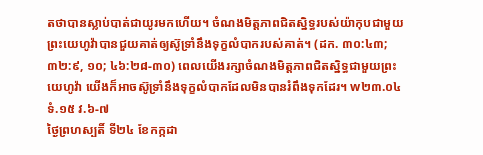តថាបានស្លាប់បាត់ជាយូរមកហើយ។ ចំណងមិត្តភាពជិតស្និទ្ធរបស់យ៉ាកុបជាមួយព្រះយេហូវ៉ាបានជួយគាត់ឲ្យស៊ូទ្រាំនឹងទុក្ខលំបាករបស់គាត់។ (ដក. ៣០:៤៣; ៣២:៩, ១០; ៤៦:២៨-៣០) ពេលយើងរក្សាចំណងមិត្តភាពជិតស្និទ្ធជាមួយព្រះយេហូវ៉ា យើងក៏អាចស៊ូទ្រាំនឹងទុក្ខលំបាកដែលមិនបានរំពឹងទុកដែរ។ w២៣.០៤ ទំ.១៥ វ.៦-៧
ថ្ងៃព្រហស្បតិ៍ ទី២៤ ខែកក្កដា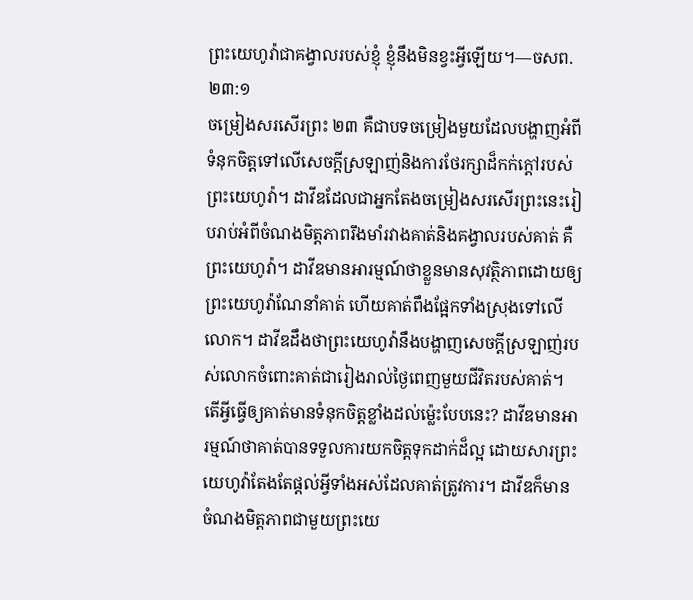ព្រះយេហូវ៉ាជាគង្វាលរបស់ខ្ញុំ ខ្ញុំនឹងមិនខ្វះអ្វីឡើយ។—ចសព. ២៣:១
ចម្រៀងសរសើរព្រះ ២៣ គឺជាបទចម្រៀងមួយដែលបង្ហាញអំពីទំនុកចិត្តទៅលើសេចក្ដីស្រឡាញ់និងការថែរក្សាដ៏កក់ក្ដៅរបស់ព្រះយេហូវ៉ា។ ដាវីឌដែលជាអ្នកតែងចម្រៀងសរសើរព្រះនេះរៀបរាប់អំពីចំណងមិត្តភាពរឹងមាំរវាងគាត់និងគង្វាលរបស់គាត់ គឺព្រះយេហូវ៉ា។ ដាវីឌមានអារម្មណ៍ថាខ្លួនមានសុវត្ថិភាពដោយឲ្យព្រះយេហូវ៉ាណែនាំគាត់ ហើយគាត់ពឹងផ្អែកទាំងស្រុងទៅលើលោក។ ដាវីឌដឹងថាព្រះយេហូវ៉ានឹងបង្ហាញសេចក្ដីស្រឡាញ់របស់លោកចំពោះគាត់ជារៀងរាល់ថ្ងៃពេញមួយជីវិតរបស់គាត់។ តើអ្វីធ្វើឲ្យគាត់មានទំនុកចិត្តខ្លាំងដល់ម្ល៉េះបែបនេះ? ដាវីឌមានអារម្មណ៍ថាគាត់បានទទួលការយកចិត្តទុកដាក់ដ៏ល្អ ដោយសារព្រះយេហូវ៉ាតែងតែផ្ដល់អ្វីទាំងអស់ដែលគាត់ត្រូវការ។ ដាវីឌក៏មានចំណងមិត្តភាពជាមួយព្រះយេ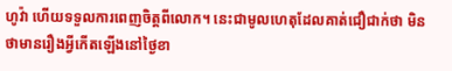ហូវ៉ា ហើយទទួលការពេញចិត្តពីលោក។ នេះជាមូលហេតុដែលគាត់ជឿជាក់ថា មិនថាមានរឿងអ្វីកើតឡើងនៅថ្ងៃខា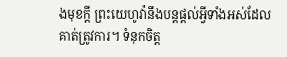ងមុខក្ដី ព្រះយេហូវ៉ានឹងបន្តផ្ដល់អ្វីទាំងអស់ដែលគាត់ត្រូវការ។ ទំនុកចិត្ត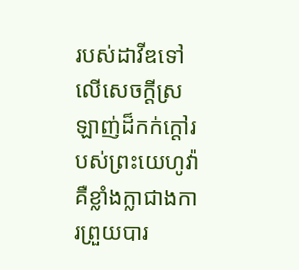របស់ដាវីឌទៅលើសេចក្ដីស្រឡាញ់ដ៏កក់ក្ដៅរបស់ព្រះយេហូវ៉ាគឺខ្លាំងក្លាជាងការព្រួយបារ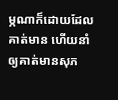ម្ភណាក៏ដោយដែលគាត់មាន ហើយនាំឲ្យគាត់មានសុភ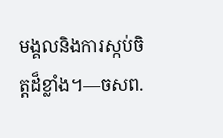មង្គលនិងការស្កប់ចិត្តដ៏ខ្លាំង។—ចសព.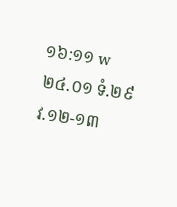១៦:១១ w២៤.០១ ទំ.២៩ វ.១២-១៣